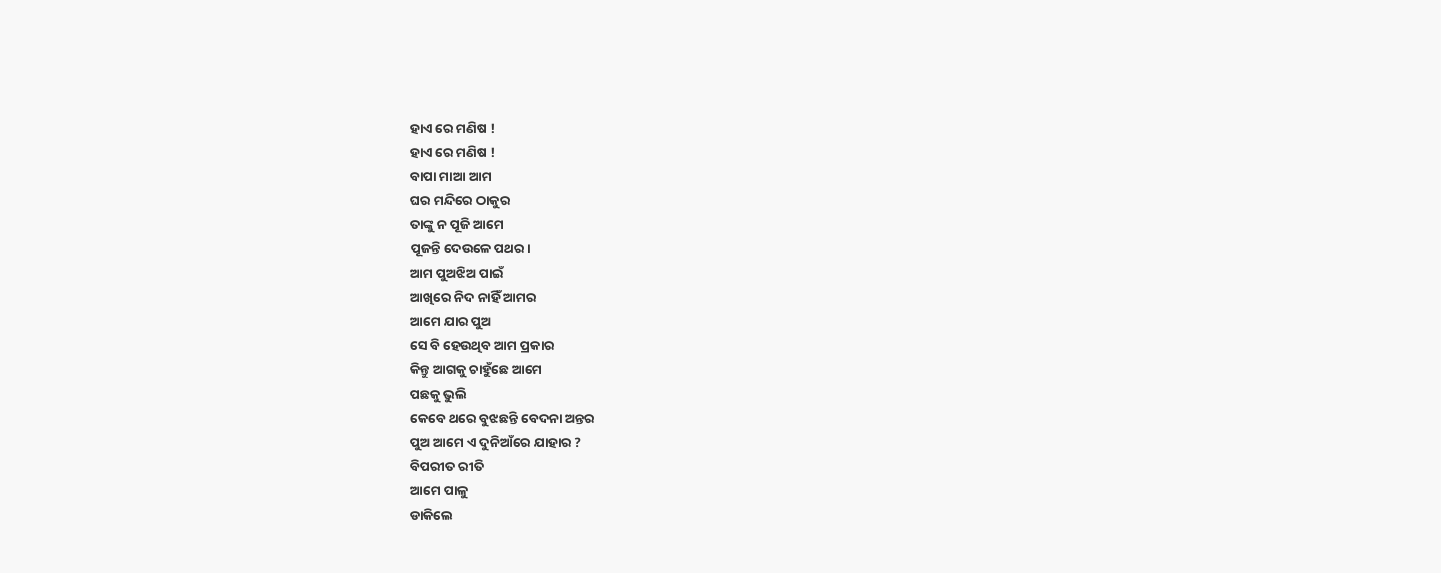ହାଏ ରେ ମଣିଷ !
ହାଏ ରେ ମଣିଷ !
ବାପା ମାଆ ଆମ
ଘର ମନ୍ଦିରେ ଠାକୁର
ତାଙ୍କୁ ନ ପୂଜି ଆମେ
ପୂଜନ୍ତି ଦେଉଳେ ପଥର।
ଆମ ପୁଅଝିଅ ପାଇଁ
ଆଖିରେ ନିଦ ନାହିଁ ଆମର
ଆମେ ଯାର ପୁଅ
ସେ ବି ହେଉଥିବ ଆମ ପ୍ରକାର
କିନ୍ତୁ ଆଗକୁ ଚାହୁଁଛେ ଆମେ
ପଛକୁ ଭୁଲି
କେବେ ଥରେ ବୁଝଛନ୍ତି ବେଦନା ଅନ୍ତର
ପୁଅ ଆମେ ଏ ଦୁନିଆଁରେ ଯାହାର ?
ବିପରୀତ ରୀତି
ଆମେ ପାଳୁ
ଡାକିଲେ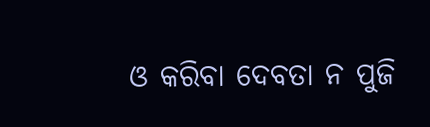ଓ କରିବା ଦେବତା ନ ପୁଜି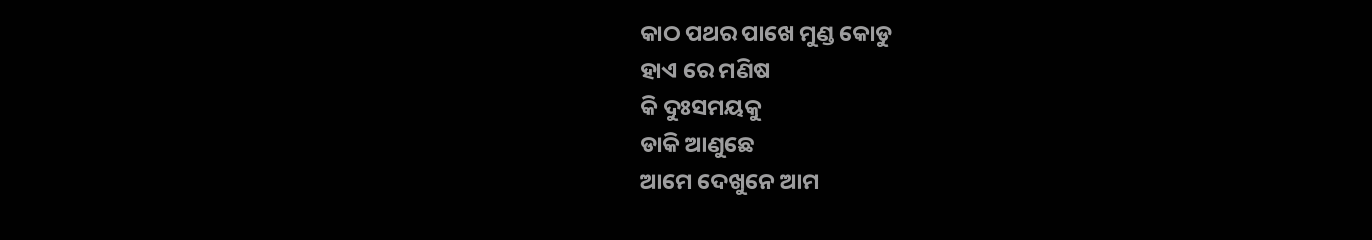କାଠ ପଥର ପାଖେ ମୁଣ୍ଡ କୋଡୁ
ହାଏ ରେ ମଣିଷ
କି ଦୁଃସମୟକୁ
ଡାକି ଆଣୁଛେ
ଆମେ ଦେଖୁନେ ଆମ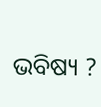ଭବିଷ୍ୟ ?